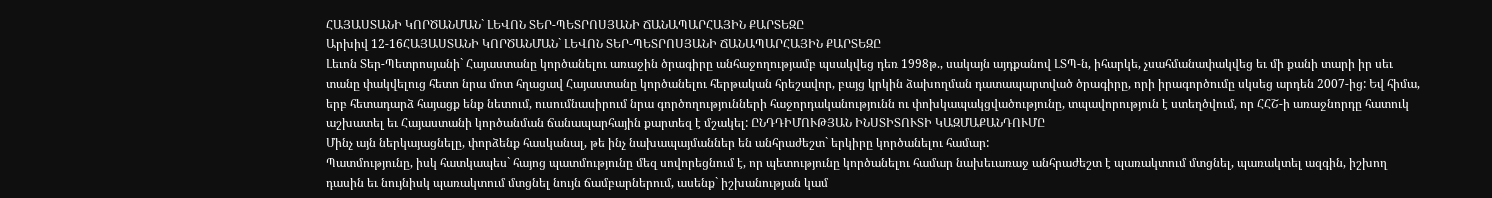ՀԱՅԱՍՏԱՆԻ ԿՈՐԾԱՆՄԱՆ` ԼԵՎՈՆ ՏԵՐ-ՊԵՏՐՈՍՅԱՆԻ ՃԱՆԱՊԱՐՀԱՅԻՆ ՔԱՐՏԵԶԸ
Արխիվ 12-16ՀԱՅԱՍՏԱՆԻ ԿՈՐԾԱՆՄԱՆ` ԼԵՎՈՆ ՏԵՐ-ՊԵՏՐՈՍՅԱՆԻ ՃԱՆԱՊԱՐՀԱՅԻՆ ՔԱՐՏԵԶԸ
Լեւոն Տեր-Պետրոսյանի` Հայաստանը կործանելու առաջին ծրագիրը անհաջողությամբ պսակվեց դեռ 1998թ., սակայն այդքանով ԼՏՊ-ն, իհարկե, չսահմանափակվեց եւ մի քանի տարի իր սեւ տանը փակվելուց հետո նրա մոտ հղացավ Հայաստանը կործանելու հերթական հրեշավոր, բայց կրկին ձախողման դատապարտված ծրագիրը, որի իրագործումը սկսեց արդեն 2007-ից: Եվ հիմա, երբ հետադարձ հայացք ենք նետում, ուսումնասիրում նրա գործողությունների հաջորդականությունն ու փոխկապակցվածությունը, տպավորություն է ստեղծվում, որ ՀՀՇ-ի առաջնորդը հատուկ աշխատել եւ Հայաստանի կործանման ճանապարհային քարտեզ է մշակել: ԸՆԴԴԻՄՈՒԹՅԱՆ ԻՆՍՏԻՏՈՒՏԻ ԿԱԶՄԱՔԱՆԴՈՒՄԸ
Մինչ այն ներկայացնելը, փորձենք հասկանալ, թե ինչ նախապայմաններ են անհրաժեշտ` երկիրը կործանելու համար:
Պատմությունը, իսկ հատկապես` հայոց պատմությունը մեզ սովորեցնում է, որ պետությունը կործանելու համար նախեւառաջ անհրաժեշտ է պառակտում մտցնել, պառակտել ազգին, իշխող դասին եւ նույնիսկ պառակտում մտցնել նույն ճամբարներում, ասենք` իշխանության կամ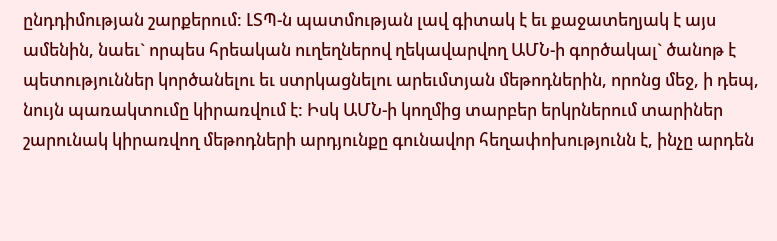ընդդիմության շարքերում: ԼՏՊ-ն պատմության լավ գիտակ է եւ քաջատեղյակ է այս ամենին, նաեւ` որպես հրեական ուղեղներով ղեկավարվող ԱՄՆ-ի գործակալ` ծանոթ է պետություններ կործանելու եւ ստրկացնելու արեւմտյան մեթոդներին, որոնց մեջ, ի դեպ, նույն պառակտումը կիրառվում է: Իսկ ԱՄՆ-ի կողմից տարբեր երկրներում տարիներ շարունակ կիրառվող մեթոդների արդյունքը գունավոր հեղափոխությունն է, ինչը արդեն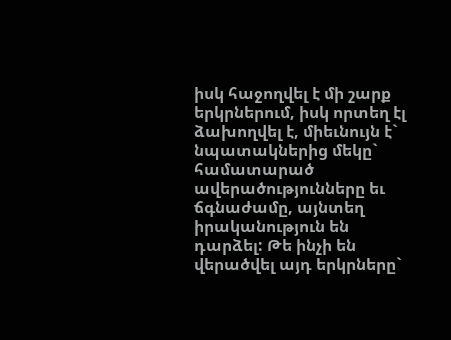իսկ հաջողվել է մի շարք երկրներում, իսկ որտեղ էլ ձախողվել է, միեւնույն է` նպատակներից մեկը` համատարած ավերածությունները եւ ճգնաժամը, այնտեղ իրականություն են դարձել: Թե ինչի են վերածվել այդ երկրները`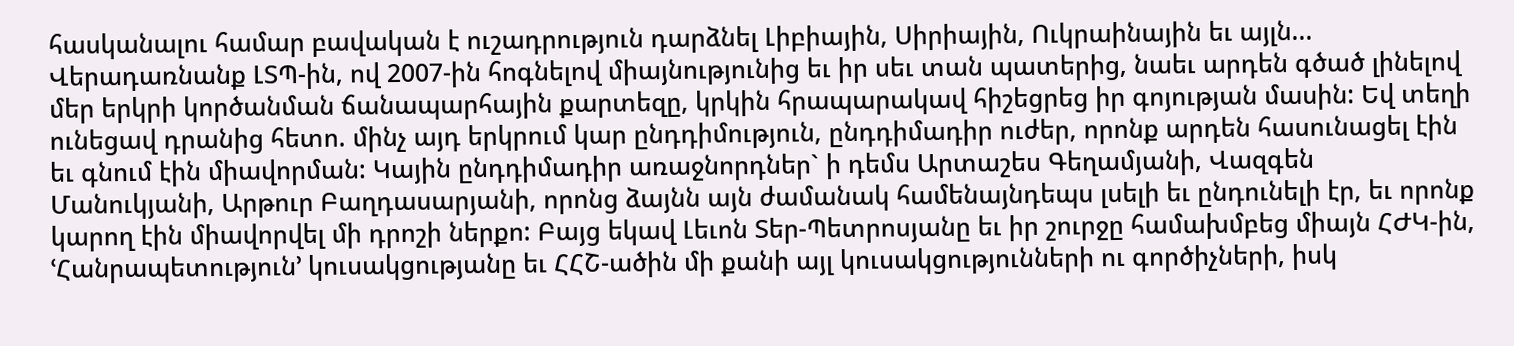հասկանալու համար բավական է ուշադրություն դարձնել Լիբիային, Սիրիային, Ուկրաինային եւ այլն...
Վերադառնանք ԼՏՊ-ին, ով 2007-ին հոգնելով միայնությունից եւ իր սեւ տան պատերից, նաեւ արդեն գծած լինելով մեր երկրի կործանման ճանապարհային քարտեզը, կրկին հրապարակավ հիշեցրեց իր գոյության մասին: Եվ տեղի ունեցավ դրանից հետո. մինչ այդ երկրում կար ընդդիմություն, ընդդիմադիր ուժեր, որոնք արդեն հասունացել էին եւ գնում էին միավորման: Կային ընդդիմադիր առաջնորդներ` ի դեմս Արտաշես Գեղամյանի, Վազգեն Մանուկյանի, Արթուր Բաղդասարյանի, որոնց ձայնն այն ժամանակ համենայնդեպս լսելի եւ ընդունելի էր, եւ որոնք կարող էին միավորվել մի դրոշի ներքո: Բայց եկավ Լեւոն Տեր-Պետրոսյանը եւ իր շուրջը համախմբեց միայն ՀԺԿ-ին, ՙՀանրապետություն՚ կուսակցությանը եւ ՀՀՇ-ածին մի քանի այլ կուսակցությունների ու գործիչների, իսկ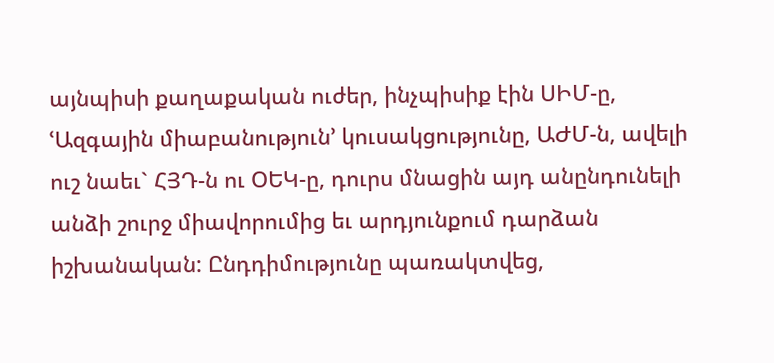այնպիսի քաղաքական ուժեր, ինչպիսիք էին ՍԻՄ-ը, ՙԱզգային միաբանություն՚ կուսակցությունը, ԱԺՄ-ն, ավելի ուշ նաեւ` ՀՅԴ-ն ու ՕԵԿ-ը, դուրս մնացին այդ անընդունելի անձի շուրջ միավորումից եւ արդյունքում դարձան իշխանական: Ընդդիմությունը պառակտվեց,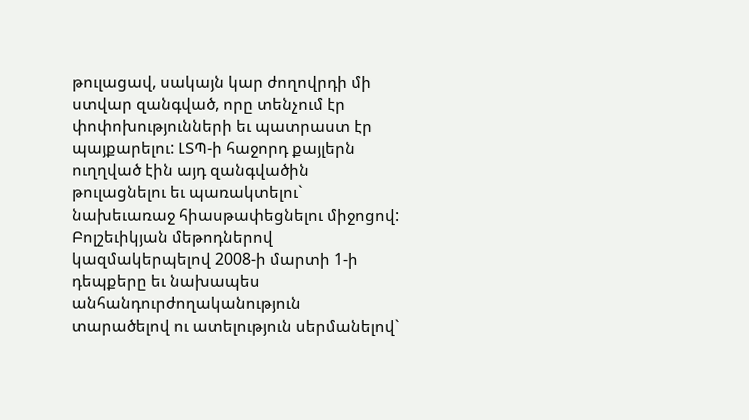թուլացավ, սակայն կար ժողովրդի մի ստվար զանգված, որը տենչում էր փոփոխությունների եւ պատրաստ էր պայքարելու: ԼՏՊ-ի հաջորդ քայլերն ուղղված էին այդ զանգվածին թուլացնելու եւ պառակտելու` նախեւառաջ հիասթափեցնելու միջոցով: Բոլշեւիկյան մեթոդներով կազմակերպելով 2008-ի մարտի 1-ի դեպքերը եւ նախապես անհանդուրժողականություն տարածելով ու ատելություն սերմանելով`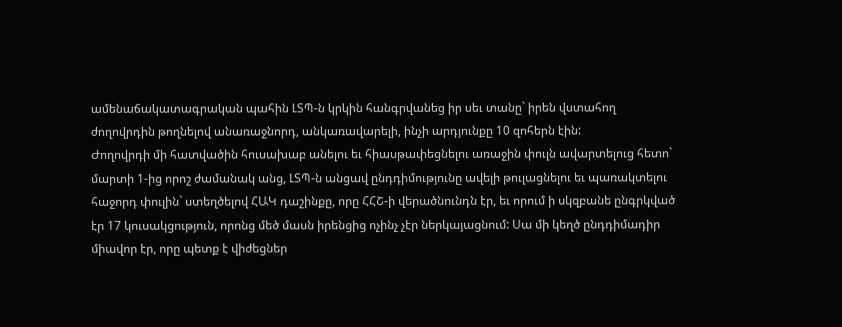ամենաճակատագրական պահին ԼՏՊ-ն կրկին հանգրվանեց իր սեւ տանը` իրեն վստահող ժողովրդին թողնելով անառաջնորդ, անկառավարելի, ինչի արդյունքը 10 զոհերն էին:
Ժողովրդի մի հատվածին հուսախաբ անելու եւ հիասթափեցնելու առաջին փուլն ավարտելուց հետո` մարտի 1-ից որոշ ժամանակ անց, ԼՏՊ-ն անցավ ընդդիմությունը ավելի թուլացնելու եւ պառակտելու հաջորդ փուլին` ստեղծելով ՀԱԿ դաշինքը, որը ՀՀՇ-ի վերածնունդն էր, եւ որում ի սկզբանե ընգրկված էր 17 կուսակցություն, որոնց մեծ մասն իրենցից ոչինչ չէր ներկայացնում: Սա մի կեղծ ընդդիմադիր միավոր էր, որը պետք է վիժեցներ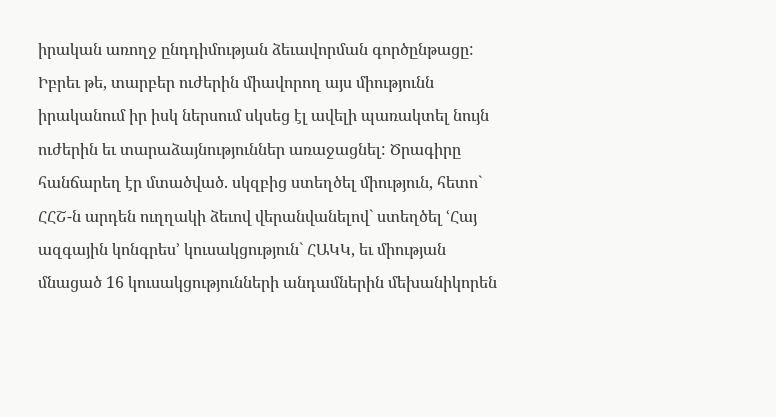իրական առողջ ընդդիմության ձեւավորման գործընթացը: Իբրեւ թե, տարբեր ուժերին միավորող այս միությունն իրականում իր իսկ ներսում սկսեց էլ ավելի պառակտել նույն ուժերին եւ տարաձայնություններ առաջացնել: Ծրագիրը հանճարեղ էր մտածված. սկզբից ստեղծել միություն, հետո` ՀՀՇ-ն արդեն ուղղակի ձեւով վերանվանելով` ստեղծել ՙՀայ ազգային կոնգրես՚ կուսակցություն` ՀԱԿԿ, եւ միության մնացած 16 կուսակցությունների անդամներին մեխանիկորեն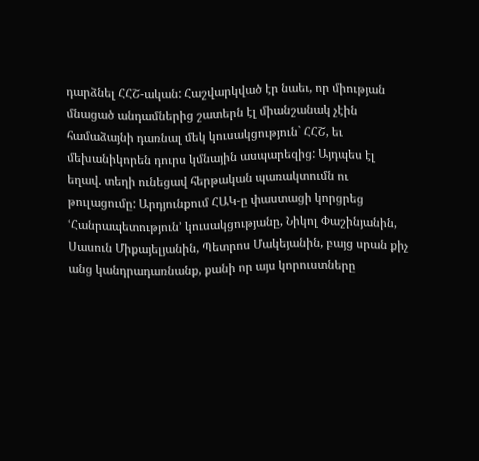դարձնել ՀՀՇ-ական: Հաշվարկված էր նաեւ, որ միության մնացած անդամներից շատերն էլ միանշանակ չէին համաձայնի դառնալ մեկ կուսակցություն` ՀՀՇ, եւ մեխանիկորեն դուրս կմնային ասպարեզից: Այդպես էլ եղավ. տեղի ունեցավ հերթական պառակտումն ու թուլացումը: Արդյունքում ՀԱԿ-ը փաստացի կորցրեց ՙՀանրապետություն՚ կուսակցությանը, Նիկոլ Փաշինյանին, Սասուն Միքայելյանին, Պետրոս Մակեյանին, բայց սրան քիչ անց կանդրադառնանք, քանի որ այս կորուստները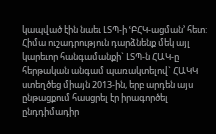կապված էին նաեւ ԼՏՊ-ի ՙԲՀԿ-ացման՚ հետ:
Հիմա ուշադրություն դարձնենք մեկ այլ կարեւոր հանգամանքի` ԼՏՊ-ն ՀԱԿ-ը հերթական անգամ պառակտելով` ՀԱԿԿ ստեղծեց միայն 2013-ին, երբ արդեն այս ընթացքում հասցրել էր իրագործել ընդդիմադիր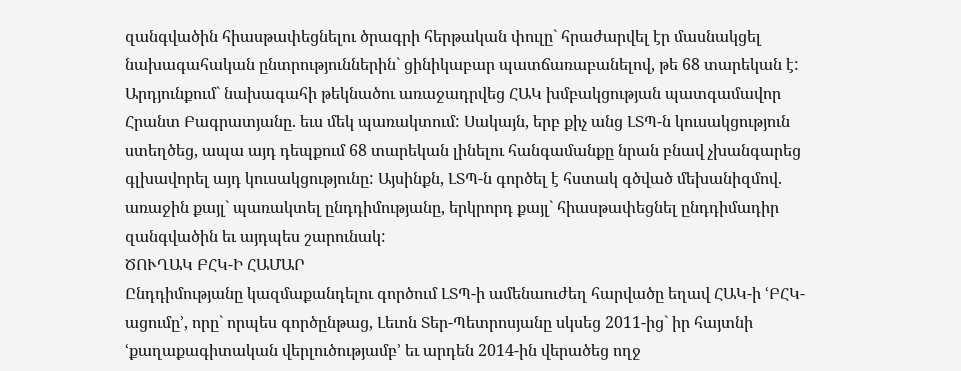զանգվածին հիասթափեցնելու ծրագրի հերթական փուլը` հրաժարվել էր մասնակցել նախագահական ընտրություններին` ցինիկաբար պատճառաբանելով, թե 68 տարեկան է: Արդյունքում` նախագահի թեկնածու առաջադրվեց ՀԱԿ խմբակցության պատգամավոր Հրանտ Բագրատյանը. եւս մեկ պառակտում: Սակայն, երբ քիչ անց ԼՏՊ-ն կուսակցություն ստեղծեց, ապա այդ դեպքում 68 տարեկան լինելու հանգամանքը նրան բնավ չխանգարեց գլխավորել այդ կուսակցությունը: Այսինքն, ԼՏՊ-ն գործել է հստակ գծված մեխանիզմով. առաջին քայլ` պառակտել ընդդիմությանը, երկրորդ քայլ` հիասթափեցնել ընդդիմադիր զանգվածին եւ այդպես շարունակ:
ԾՈՒՂԱԿ ԲՀԿ-Ի ՀԱՄԱՐ
Ընդդիմությանը կազմաքանդելու գործում ԼՏՊ-ի ամենաուժեղ հարվածը եղավ ՀԱԿ-ի ՙԲՀԿ-ացումը՚, որը` որպես գործընթաց, Լեւոն Տեր-Պետրոսյանը սկսեց 2011-ից` իր հայտնի ՙքաղաքագիտական վերլուծությամբ՚ եւ արդեն 2014-ին վերածեց ողջ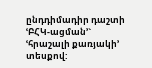ընդդիմադիր դաշտի ՙԲՀԿ-ացման՚` ՙհրաշալի քառյակի՚ տեսքով: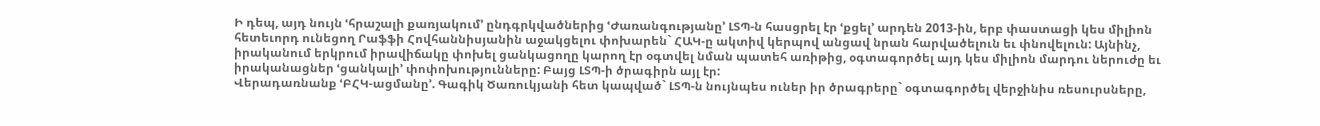Ի դեպ, այդ նույն ՙհրաշալի քառյակում՚ ընդգրկվածներից ՙԺառանգությանը՚ ԼՏՊ-ն հասցրել էր ՙքցել՚ արդեն 2013-ին, երբ փաստացի կես միլիոն հետեւորդ ունեցող Րաֆֆի Հովհաննիսյանին աջակցելու փոխարեն` ՀԱԿ-ը ակտիվ կերպով անցավ նրան հարվածելուն եւ փնովելուն: Այնինչ, իրականում երկրում իրավիճակը փոխել ցանկացողը կարող էր օգտվել նման պատեհ առիթից, օգտագործել այդ կես միլիոն մարդու ներուժը եւ իրականացներ ՙցանկալի՚ փոփոխությունները: Բայց ԼՏՊ-ի ծրագիրն այլ էր:
Վերադառնանք ՙԲՀԿ-ացմանը՚. Գագիկ Ծառուկյանի հետ կապված` ԼՏՊ-ն նույնպես ուներ իր ծրագրերը` օգտագործել վերջինիս ռեսուրսները,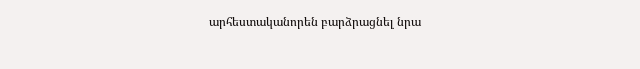արհեստականորեն բարձրացնել նրա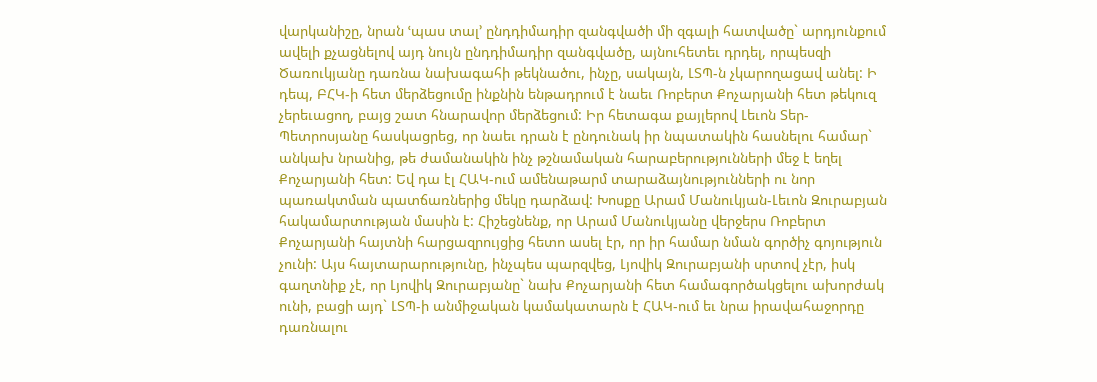վարկանիշը, նրան ՙպաս տալ՚ ընդդիմադիր զանգվածի մի զգալի հատվածը` արդյունքում ավելի քչացնելով այդ նույն ընդդիմադիր զանգվածը, այնուհետեւ դրդել, որպեսզի Ծառուկյանը դառնա նախագահի թեկնածու, ինչը, սակայն, ԼՏՊ-ն չկարողացավ անել: Ի դեպ, ԲՀԿ-ի հետ մերձեցումը ինքնին ենթադրում է նաեւ Ռոբերտ Քոչարյանի հետ թեկուզ չերեւացող, բայց շատ հնարավոր մերձեցում: Իր հետագա քայլերով Լեւոն Տեր-Պետրոսյանը հասկացրեց, որ նաեւ դրան է ընդունակ իր նպատակին հասնելու համար` անկախ նրանից, թե ժամանակին ինչ թշնամական հարաբերությունների մեջ է եղել Քոչարյանի հետ: Եվ դա էլ ՀԱԿ-ում ամենաթարմ տարաձայնությունների ու նոր պառակտման պատճառներից մեկը դարձավ: Խոսքը Արամ Մանուկյան-Լեւոն Զուրաբյան հակամարտության մասին է: Հիշեցնենք, որ Արամ Մանուկյանը վերջերս Ռոբերտ Քոչարյանի հայտնի հարցազրույցից հետո ասել էր, որ իր համար նման գործիչ գոյություն չունի: Այս հայտարարությունը, ինչպես պարզվեց, Լյովիկ Զուրաբյանի սրտով չէր, իսկ գաղտնիք չէ, որ Լյովիկ Զուրաբյանը` նախ Քոչարյանի հետ համագործակցելու ախորժակ ունի, բացի այդ` ԼՏՊ-ի անմիջական կամակատարն է ՀԱԿ-ում եւ նրա իրավահաջորդը դառնալու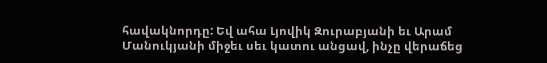հավակնորդը: Եվ ահա Լյովիկ Զուրաբյանի եւ Արամ Մանուկյանի միջեւ սեւ կատու անցավ, ինչը վերաճեց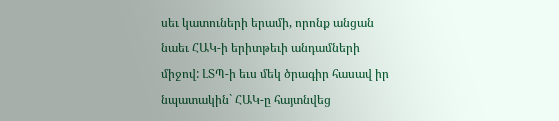սեւ կատուների երամի, որոնք անցան նաեւ ՀԱԿ-ի երիտթեւի անդամների միջով: ԼՏՊ-ի եւս մեկ ծրագիր հասավ իր նպատակին` ՀԱԿ-ը հայտնվեց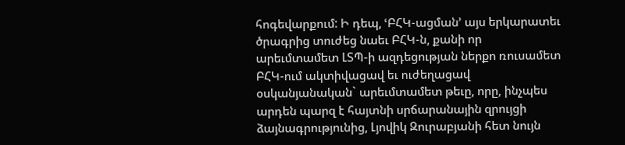հոգեվարքում: Ի դեպ, ՙԲՀԿ-ացման՚ այս երկարատեւ ծրագրից տուժեց նաեւ ԲՀԿ-ն, քանի որ արեւմտամետ ԼՏՊ-ի ազդեցության ներքո ռուսամետ ԲՀԿ-ում ակտիվացավ եւ ուժեղացավ օսկանյանական` արեւմտամետ թեւը, որը, ինչպես արդեն պարզ է հայտնի սրճարանային զրույցի ձայնագրությունից, Լյովիկ Զուրաբյանի հետ նույն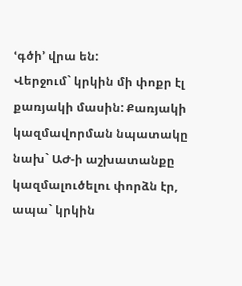ՙգծի՚ վրա են:
Վերջում` կրկին մի փոքր էլ քառյակի մասին: Քառյակի կազմավորման նպատակը նախ` ԱԺ-ի աշխատանքը կազմալուծելու փորձն էր, ապա` կրկին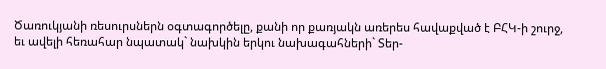Ծառուկյանի ռեսուրսներն օգտագործելը, քանի որ քառյակն առերես հավաքված է ԲՀԿ-ի շուրջ, եւ ավելի հեռահար նպատակ` նախկին երկու նախագահների` Տեր-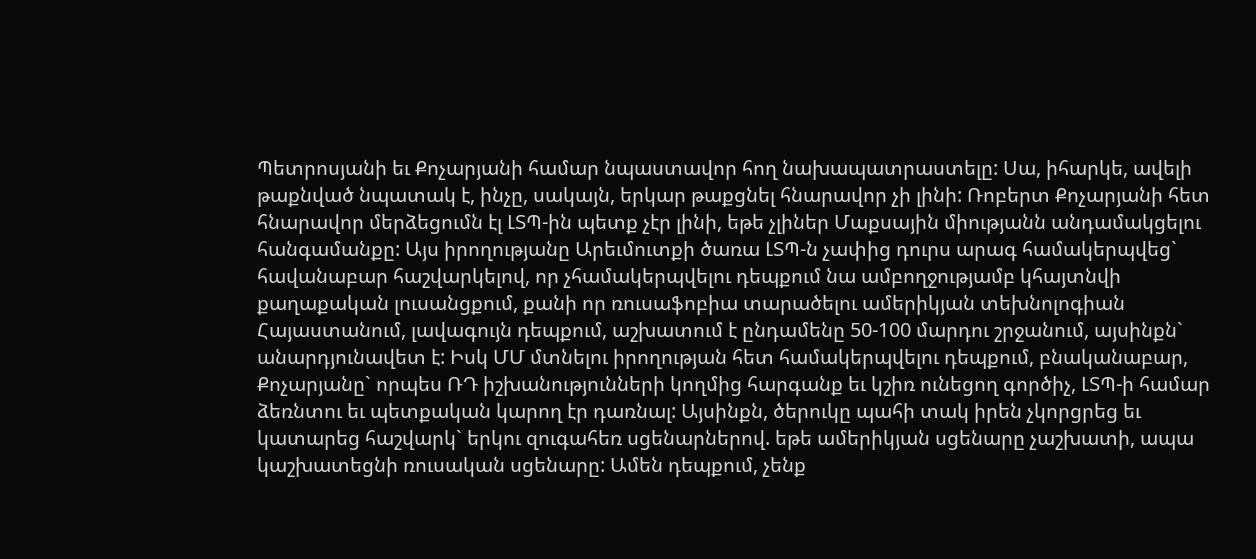Պետրոսյանի եւ Քոչարյանի համար նպաստավոր հող նախապատրաստելը: Սա, իհարկե, ավելի թաքնված նպատակ է, ինչը, սակայն, երկար թաքցնել հնարավոր չի լինի: Ռոբերտ Քոչարյանի հետ հնարավոր մերձեցումն էլ ԼՏՊ-ին պետք չէր լինի, եթե չլիներ Մաքսային միությանն անդամակցելու հանգամանքը: Այս իրողությանը Արեւմուտքի ծառա ԼՏՊ-ն չափից դուրս արագ համակերպվեց` հավանաբար հաշվարկելով, որ չհամակերպվելու դեպքում նա ամբողջությամբ կհայտնվի քաղաքական լուսանցքում, քանի որ ռուսաֆոբիա տարածելու ամերիկյան տեխնոլոգիան Հայաստանում, լավագույն դեպքում, աշխատում է ընդամենը 50-100 մարդու շրջանում, այսինքն` անարդյունավետ է: Իսկ ՄՄ մտնելու իրողության հետ համակերպվելու դեպքում, բնականաբար, Քոչարյանը` որպես ՌԴ իշխանությունների կողմից հարգանք եւ կշիռ ունեցող գործիչ, ԼՏՊ-ի համար ձեռնտու եւ պետքական կարող էր դառնալ: Այսինքն, ծերուկը պահի տակ իրեն չկորցրեց եւ կատարեց հաշվարկ` երկու զուգահեռ սցենարներով. եթե ամերիկյան սցենարը չաշխատի, ապա կաշխատեցնի ռուսական սցենարը: Ամեն դեպքում, չենք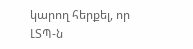կարող հերքել, որ ԼՏՊ-ն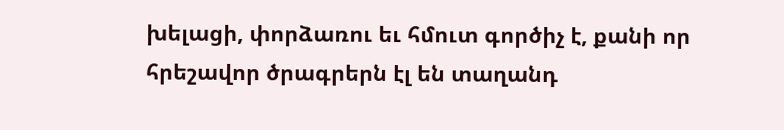խելացի, փորձառու եւ հմուտ գործիչ է, քանի որ հրեշավոր ծրագրերն էլ են տաղանդ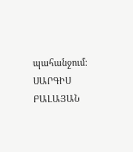պահանջում:
ՍԱՐԳԻՍ ԲԱԼԱՅԱՆ